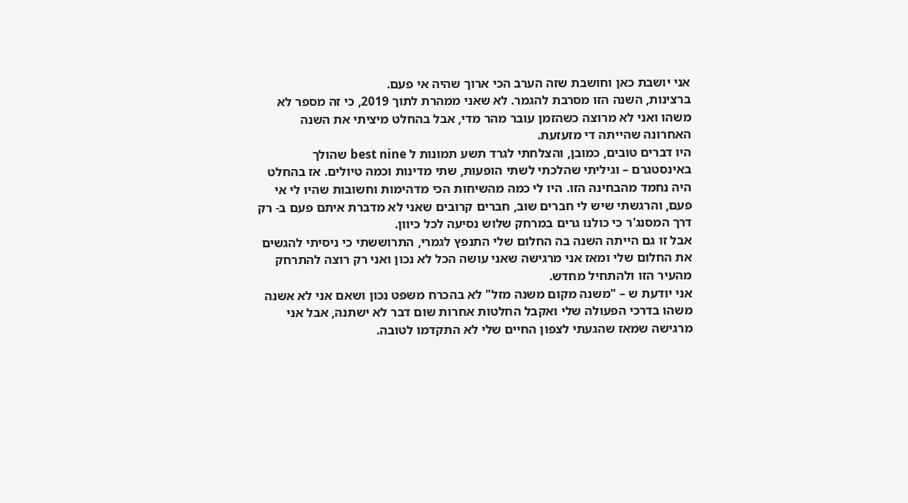אני יושבת כאן וחושבת שזה הערב הכי ארוך שהיה אי פעם.
ברצינות, השנה הזו מסרבת להגמר. לא שאני ממהרת לתוך 2019, כי זה מספר לא משהו ואני לא מרוצה כשהזמן עובר מהר מדי, אבל בהחלט מיציתי את השנה האחרונה שהייתה די מזעזעת.
היו דברים טובים, כמובן, והצלחתי לגרד תשע תמונות ל best nine שהולך באינסטגרם – וגיליתי שהלכתי לשתי הופעות, שתי מדינות וכמה טיולים. אז בהחלט היה נחמד מהבחינה הזו. היו לי כמה מהשיחות הכי מדהימות וחשובות שהיו לי אי פעם, והרגשתי שיש לי חברים שוב, חברים קרובים שאני לא מדברת איתם פעם ב- רק דרך המסנג'ר כי כולנו גרים במרחק שלוש נסיעה לכל כיוון.
אבל זו גם הייתה השנה בה החלום שלי התנפץ לגמרי, התרוששתי כי ניסיתי להגשים את החלום שלי ומאז אני מרגישה שאני עושה הכל לא נכון ואני רק רוצה להתרחק מהעיר הזו ולהתחיל מחדש.
אני יודעת ש – "משנה מקום משנה מזל" לא בהכרח משפט נכון ושאם אני לא אשנה משהו בדרכי הפעולה שלי ואקבל החלטות אחרות שום דבר לא ישתנה, אבל אני מרגישה שמאז שהגעתי לצפון החיים שלי לא התקדמו לטובה.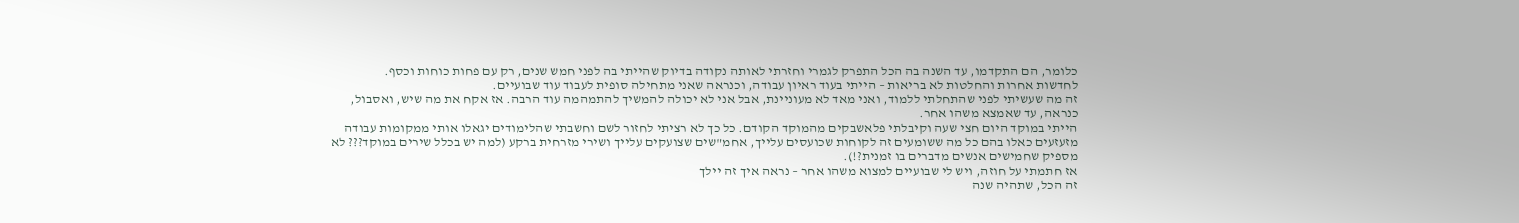כלומר, הם התקדמו, עד השנה בה הכל התפרק לגמרי וחזרתי לאותה נקודה בדיוק שהייתי בה לפני חמש שנים, רק עם פחות כוחות וכסף.
לחדשות אחרות והחלטות לא בריאות – הייתי בעוד ראיון עבודה, וכנראה שאני מתחילה סופית לעבוד עוד שבועיים.
זה מה שעשיתי לפני שהתחלתי ללמוד, ואני מאד לא מעוניינת, אבל אני לא יכולה להמשיך להתמהמה עוד הרבה. אז אקח את מה שיש, ואסבול, כנראה, עד שאמצא משהו אחר.
הייתי במוקד היום חצי שעה וקיבלתי פלאשבקים מהמוקד הקודם. כל כך לא רציתי לחזור לשם וחשבתי שהלימודים יגאלו אותי ממקומות עבודה מזעזעים כאלו בהם כל מה ששומעים זה לקוחות שכועסים עלייך, אחמ"שים שצועקים עלייך ושירי מזרחית ברקע (למה יש בכלל שירים במוקד??? לא מספיק שחמישים אנשים מדברים בו זמנית?!).
אז חתמתי על חוזה, ויש לי שבועיים למצוא משהו אחר – נראה איך זה יילך
זה הכל, שתהיה שנה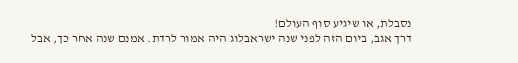נסבלת, או שיגיע סוף העולם!
דרך אגב, ביום הזה לפני שנה ישראבלוג היה אמור לרדת. אמנם שנה אחר כך, אבל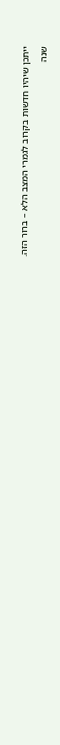ייתכן שיהיו חדשות בקרוב לגמרי המצב הלא – ברור הזה.
שנה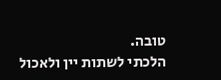טובה.
הלכתי לשתות יין ולאכול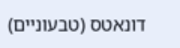דונאטס (טבעוניים)